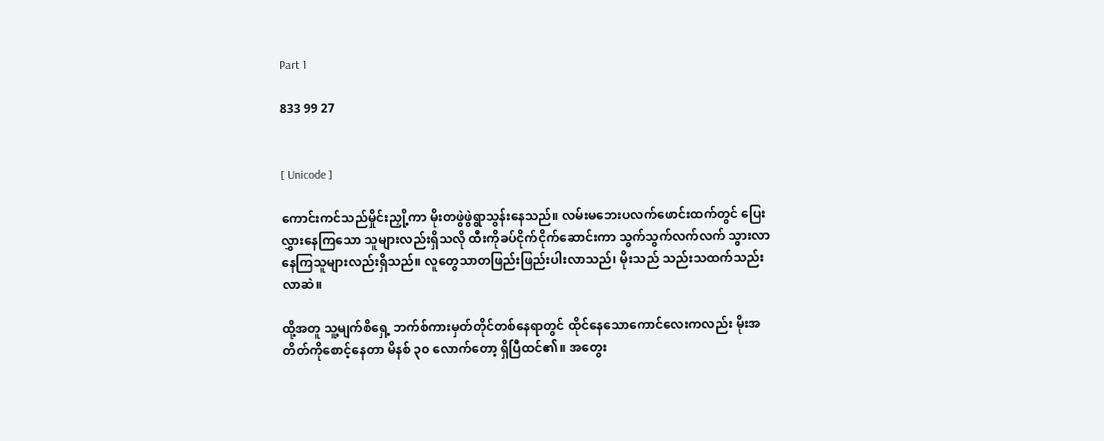Part 1

833 99 27


[ Unicode ]

ကောင်းကင်သည်မှိုင်းညှို့ကာ မိုးတဖွဲဖွဲရွာသွန်းနေသည်။ လမ်းမဘေးပလက်ဖောင်းထက်တွင် ပြေးလွှားနေကြသော သူများလည်းရှိသလို ထီးကိုခပ်ငိုက်ငိုက်ဆောင်းကာ သွက်သွက်လက်လက် သွားလာနေကြသူများလည်းရှိသည်။ လူတွေသာတဖြည်းဖြည်းပါးလာသည်၊ မိုးသည် သည်းသထက်သည်းလာဆဲ။

ထို့အတူ သူ့မျက်စိရှေ့ ဘက်စ်ကားမှတ်တိုင်တစ်နေရာတွင် ထိုင်နေသောကောင်လေးကလည်း မိုးအတိတ်ကိုစောင့်နေတာ မိနစ် ၃၀ လောက်တော့ ရှိပြီထင်၏။ အတွေး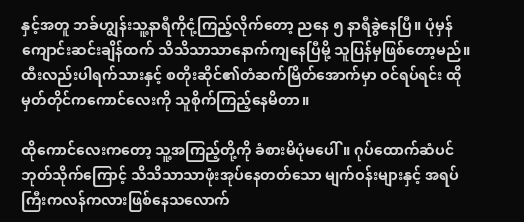နှင့်အတူ ဘခ်ဟျွန်းသူ့နာရီကိုငုံ့ကြည့်လိုက်တော့ ညနေ ၅ နာရီခွဲနေပြီ။ ပုံမှန်ကျောင်းဆင်းချိန်ထက် သိသိသာသာနောက်ကျနေပြီမို့ သူပြန်မှဖြစ်တော့မည်။ ထီးလည်းပါရက်သားနှင့် စတိုးဆိုင်၏တံဆက်မြိတ်အောက်မှာ ဝင်ရပ်ရင်း ထိုမှတ်တိုင်ကကောင်လေးကို သူစိုက်ကြည့်နေမိတာ။

ထိုကောင်လေးကတော့ သူ့အကြည့်တို့ကို ခံစားမိပုံမပေါ်။ ဂုပ်ထောက်ဆံပင်ဘုတ်သိုက်ကြောင့် သိသိသာသာဖုံးအုပ်နေတတ်သော မျက်ဝန်းများနှင့် အရပ်ကြီးကလန်ကလားဖြစ်နေသလောက်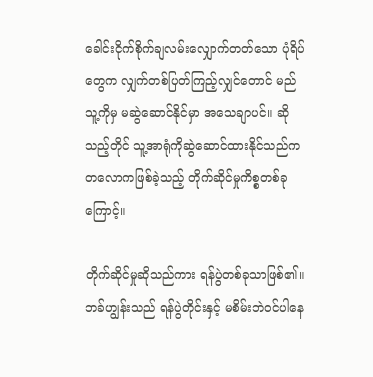ခေါင်းငိုက်စိုက်ချလမ်းလျှောက်တတ်သော ပုံရိပ်တွေက လျှက်တစ်ပြတ်ကြည့်လျှင်တောင် မည်သူ့ကိုမှ မဆွဲဆောင်နိုင်မှာ အသေချာပင်။ ဆိုသည့်တိုင် သူ့အာရုံကိုဆွဲဆောင်ထားနိုင်သည်က တလောကဖြစ်ခဲ့သည့် တိုက်ဆိုင်မှုကိစ္စတစ်ခုကြောင့်။

တိုက်ဆိုင်မှုဆိုသည်ကား ရန်ပွဲတစ်ခုသာဖြစ်၏။ ဘခ်ဟျွန်းသည် ရန်ပွဲတိုင်းနှင့် မစိမ်းဘဲဝင်ပါနေ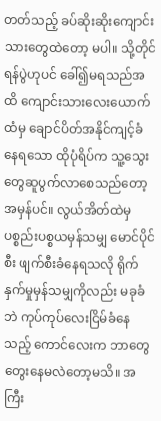တတ်သည့် ခပ်ဆိုးဆိုးကျောင်းသားတွေထဲတော့ မပါ။ သို့တိုင် ရန်ပွဲဟုပင် ခေါ်၍မရသည်အထိ ကျောင်းသားလေးယောက်ထံမှ ချောင်ပိတ်အနိုင်ကျင့်ခံနေရသော ထိုပုံရိပ်က သူ့သွေးတွေဆူပွက်လာစေသည်တော့အမှန်ပင်။ လွယ်အိတ်ထဲမှ ပစ္စည်းပစ္စယမှန်သမျှ မောင်ပိုင်စီး ဖျက်စီးခံနေရသလို ရိုက်နှက်မှုမှန်သမျှကိုလည်း မခုခံဘဲ ကုပ်ကုပ်လေးငြိမ်ခံနေသည့် ကောင်လေးက ဘာတွေတွေးနေမလဲတော့မသိ။ အကြီး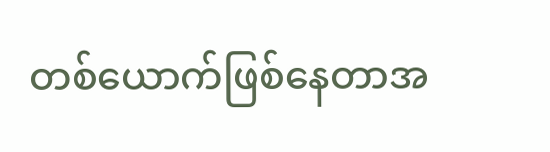တစ်ယောက်ဖြစ်နေတာအ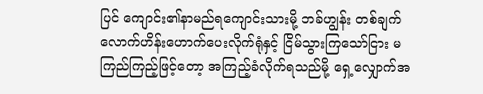ပြင် ကျောင်း၏နာမည်ရကျောင်းသားမို့ ဘခ်ဟျွန်း တစ်ချက်လောက်ဟိန်းဟောက်ပေးလိုက်ရုံနှင့် ငြိမ်သွားကြသော်ငြား မကြည်ကြည့်ဖြင့်တော့ အကြည့်ခံလိုက်ရသည်မို့ ရှေ့လျှောက်အ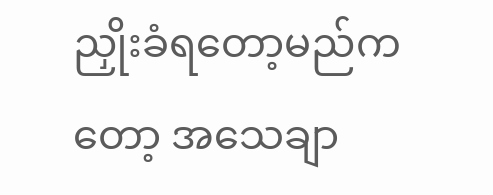ညှိုးခံရတော့မည်ကတော့ အသေချာ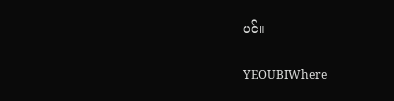ပင်။

YEOUBIWhere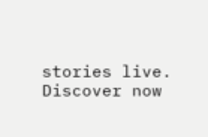stories live. Discover now